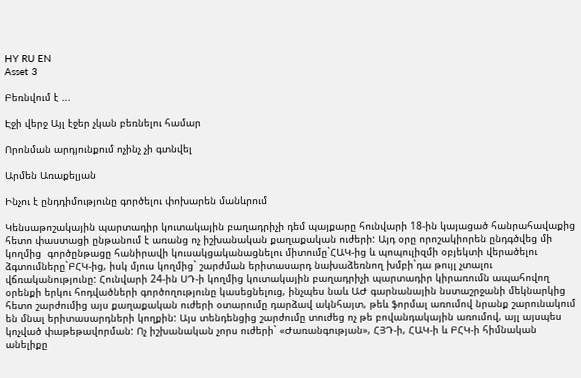HY RU EN
Asset 3

Բեռնվում է ...

Էջի վերջ Այլ էջեր չկան բեռնելու համար

Որոնման արդյունքում ոչինչ չի գտնվել

Արմեն Առաքելյան

Ինչու է ընդդիմությունը գործելու փոխարեն մանևրում

Կենսաթոշակային պարտադիր կուտակային բաղադրիչի դեմ պայքարը հունվարի 18-ին կայացած հանրահավաքից հետո փաստացի ընթանում է առանց ոչ իշխանական քաղաքական ուժերի: Այդ օրը որոշակիորեն ընդգծվեց մի կողմից  գործընթացը հանիրավի կուսակցականացնելու միտումը`ՀԱԿ-ից և պոպուլիզմի օբյեկտի վերածելու ձգտումները`ԲՀԿ-ից, իսկ մյուս կողմից` շարժման երիտասարդ նախաձեռնող խմբի`դա թույլ չտալու վճռականությունը: Հունվարի 24-ին ՍԴ-ի կողմից կուտակային բաղադրիչի պարտադիր կիրառումն ապահովող օրենքի երկու հոդվածների գործողությունը կասեցնելուց, ինչպես նաև ԱԺ գարնանային նստաշրջանի մեկնարկից հետո շարժումից այս քաղաքական ուժերի օտարումը դարձավ ակնհայտ, թեև ֆորմալ առումով նրանք շարունակում են մնալ երիտասարդների կողքին: Այս տենդենցից շարժումը տուժեց ոչ թե բովանդակային առումով, այլ այսպես կոչված փաթեթավորման: Ոչ իշխանական չորս ուժերի` «Ժառանգության», ՀՅԴ-ի, ՀԱԿ-ի և ԲՀԿ-ի հիմնական անելիքը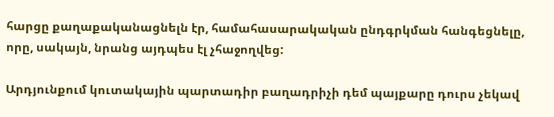հարցը քաղաքականացնելն էր, համահասարակական ընդգրկման հանգեցնելը, որը, սակայն, նրանց այդպես էլ չհաջողվեց:

Արդյունքում կուտակային պարտադիր բաղադրիչի դեմ պայքարը դուրս չեկավ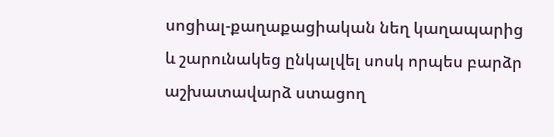սոցիալ-քաղաքացիական նեղ կաղապարից և շարունակեց ընկալվել սոսկ որպես բարձր աշխատավարձ ստացող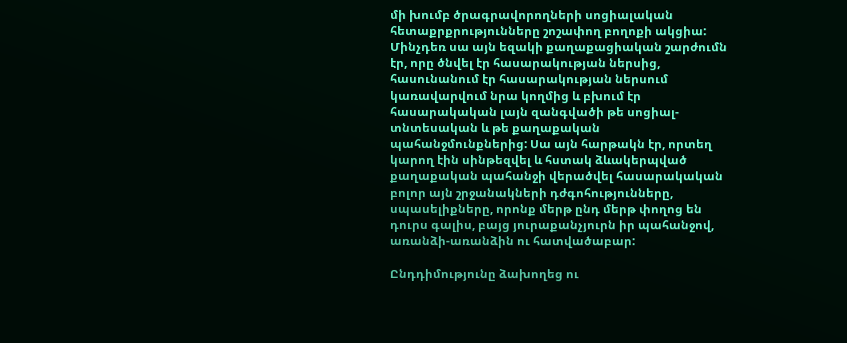մի խումբ ծրագրավորողների սոցիալական հետաքրքրությունները շոշափող բողոքի ակցիա: Մինչդեռ սա այն եզակի քաղաքացիական շարժումն էր, որը ծնվել էր հասարակության ներսից, հասունանում էր հասարակության ներսում կառավարվում նրա կողմից և բխում էր հասարակական լայն զանգվածի թե սոցիալ-տնտեսական և թե քաղաքական պահանջմունքներից: Սա այն հարթակն էր, որտեղ կարող էին սինթեզվել և հստակ ձևակերպված քաղաքական պահանջի վերածվել հասարակական բոլոր այն շրջանակների դժգոհությունները, սպասելիքները, որոնք մերթ ընդ մերթ փողոց են դուրս գալիս, բայց յուրաքանչյուրն իր պահանջով, առանձի-առանձին ու հատվածաբար:

Ընդդիմությունը ձախողեց ու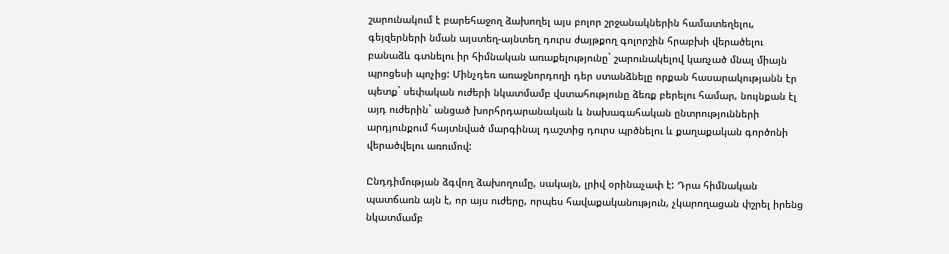շարունակում է բարեհաջող ձախողել այս բոլոր շրջանակներին համատեղելու, գեյզերների նման այստեղ-այնտեղ դուրս ժայթքող գոլորշին հրաբխի վերածելու բանաձև գտնելու իր հիմնական առաքելությունը` շարունակելով կառչած մնալ միայն պրոցեսի պոչից: Մինչդեռ առաջնորդողի դեր ստանձնելը որքան հասարակությանն էր պետք` սեփական ուժերի նկատմամբ վստահությունը ձեռք բերելու համար, նույնքան էլ այդ ուժերին` անցած խորհրդարանական և նախագահական ընտրությունների արդյունքում հայտնված մարգինալ դաշտից դուրս պրծնելու և քաղաքական գործոնի վերածվելու առումով:

Ընդդիմության ձգվող ձախողումը, սակայն, լրիվ օրինաչափ է: Դրա հիմնական պատճառն այն է, որ այս ուժերը, որպես հավաքականություն, չկարողացան փշրել իրենց նկատմամբ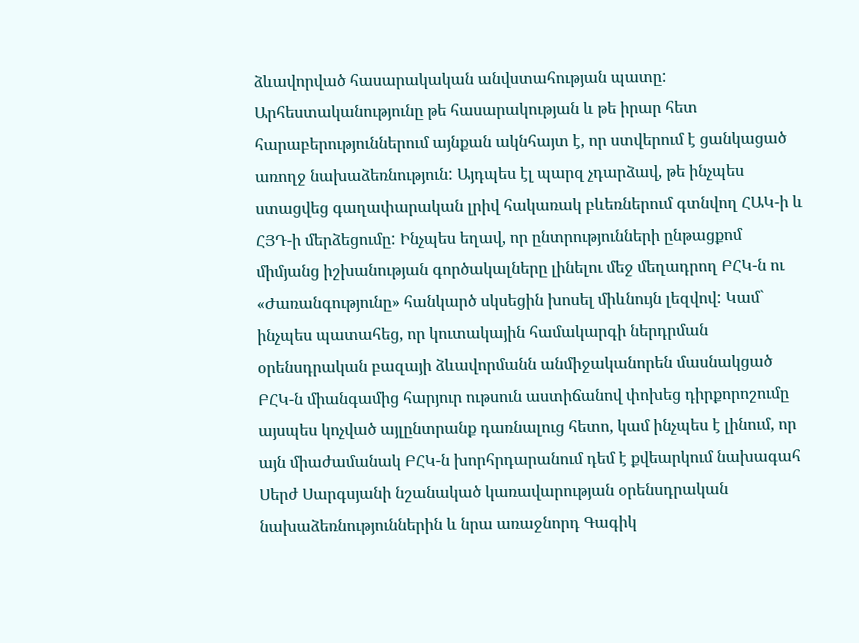ձևավորված հասարակական անվստահության պատը: Արհեստականությունը թե հասարակության և թե իրար հետ հարաբերություններում այնքան ակնհայտ է, որ ստվերում է ցանկացած առողջ նախաձեռնություն: Այդպես էլ պարզ չդարձավ, թե ինչպես ստացվեց գաղափարական լրիվ հակառակ բևեռներում գտնվող ՀԱԿ-ի և ՀՅԴ-ի մերձեցումը: Ինչպես եղավ, որ ընտրությունների ընթացքոմ միմյանց իշխանության գործակալները լինելու մեջ մեղադրող ԲՀԿ-ն ու «Ժառանգությունը» հանկարծ սկսեցին խոսել միևնույն լեզվով: Կամ` ինչպես պատահեց, որ կուտակային համակարգի ներդրման օրենսդրական բազայի ձևավորմանն անմիջականորեն մասնակցած ԲՀԿ-ն միանգամից հարյուր ութսուն աստիճանով փոխեց դիրքորոշումը այսպես կոչված այլընտրանք դառնալուց հետո, կամ ինչպես է լինում, որ այն միաժամանակ ԲՀԿ-ն խորհրդարանում դեմ է քվեարկում նախագահ Սերժ Սարգսյանի նշանակած կառավարության օրենսդրական նախաձեռնություններին և նրա առաջնորդ Գագիկ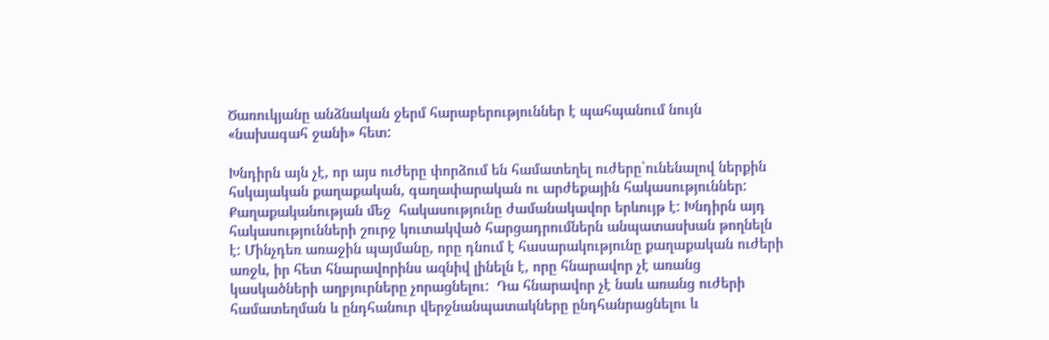Ծառուկյանը անձնական ջերմ հարաբերություններ է պահպանում նույն «նախագահ ջանի» հետ:

Խնդիրն այն չէ, որ այս ուժերը փորձում են համատեղել ուժերը`ունենալով ներքին հսկայական քաղաքական, գաղափարական ու արժեքային հակասություններ: Քաղաքականության մեջ  հակասությունը ժամանակավոր երևույթ է: Խնդիրն այդ հակասությունների շուրջ կուտակված հարցադրումներն անպատասխան թողնելն է: Մինչդեռ առաջին պայմանը, որը դնում է հասարակությունը քաղաքական ուժերի առջև, իր հետ հնարավորինս ազնիվ լինելն է, որը հնարավոր չէ առանց կասկածների աղբյուրները չորացնելու:  Դա հնարավոր չէ նաև առանց ուժերի համատեղման և ընդհանուր վերջնանպատակները ընդհանրացնելու և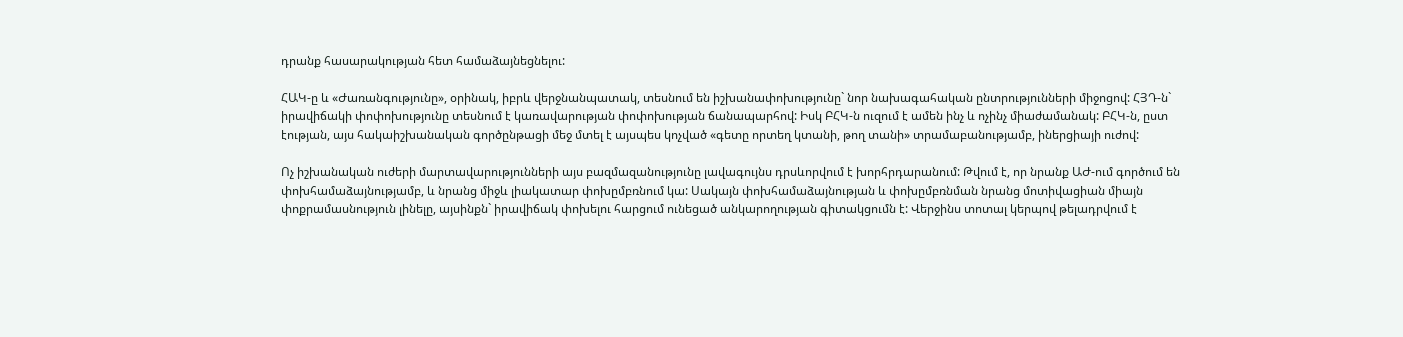դրանք հասարակության հետ համաձայնեցնելու:

ՀԱԿ-ը և «Ժառանգությունը», օրինակ, իբրև վերջնանպատակ, տեսնում են իշխանափոխությունը` նոր նախագահական ընտրությունների միջոցով: ՀՅԴ-ն` իրավիճակի փոփոխությունը տեսնում է կառավարության փոփոխության ճանապարհով: Իսկ ԲՀԿ-ն ուզում է ամեն ինչ և ոչինչ միաժամանակ: ԲՀԿ-ն, ըստ էության, այս հակաիշխանական գործընթացի մեջ մտել է այսպես կոչված «գետը որտեղ կտանի, թող տանի» տրամաբանությամբ, իներցիայի ուժով:

Ոչ իշխանական ուժերի մարտավարությունների այս բազմազանությունը լավագույնս դրսևորվում է խորհրդարանում: Թվում է, որ նրանք ԱԺ-ում գործում են փոխհամաձայնությամբ, և նրանց միջև լիակատար փոխըմբռնում կա: Սակայն փոխհամաձայնության և փոխըմբռնման նրանց մոտիվացիան միայն փոքրամասնություն լինելը, այսինքն` իրավիճակ փոխելու հարցում ունեցած անկարողության գիտակցումն է: Վերջինս տոտալ կերպով թելադրվում է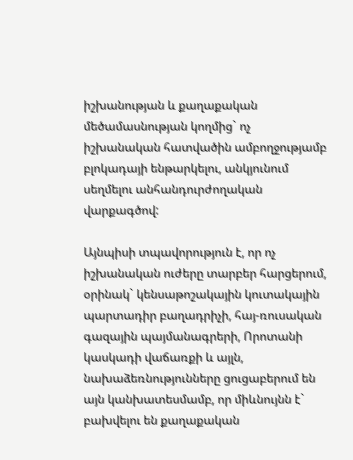իշխանության և քաղաքական մեծամասնության կողմից` ոչ իշխանական հատվածին ամբողջությամբ բլոկադայի ենթարկելու, անկյունում սեղմելու անհանդուրժողական վարքագծով:

Այնպիսի տպավորություն է, որ ոչ իշխանական ուժերը տարբեր հարցերում, օրինակ` կենսաթոշակային կուտակային պարտադիր բաղադրիչի, հայ-ռուսական գազային պայմանագրերի, Որոտանի կասկադի վաճառքի և այլն, նախաձեռնությունները ցուցաբերում են այն կանխատեսմամբ, որ միևնույնն է` բախվելու են քաղաքական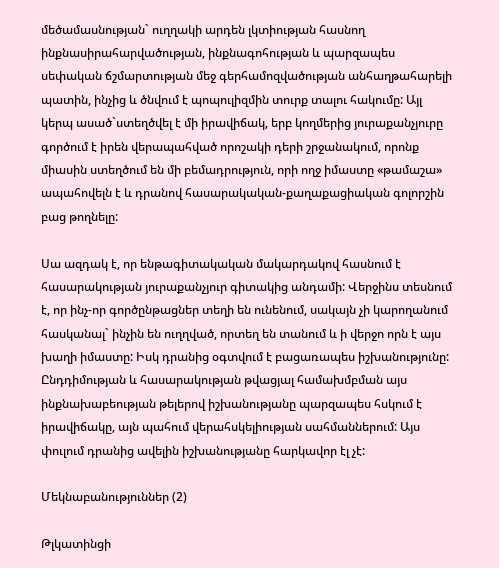մեծամասնության` ուղղակի արդեն լկտիության հասնող ինքնասիրահարվածության, ինքնագոհության և պարզապես սեփական ճշմարտության մեջ գերհամոզվածության անհաղթահարելի պատին, ինչից և ծնվում է պոպուլիզմին տուրք տալու հակումը: Այլ կերպ ասած`ստեղծվել է մի իրավիճակ, երբ կողմերից յուրաքանչյուրը գործում է իրեն վերապահված որոշակի դերի շրջանակում, որոնք միասին ստեղծում են մի բեմադրություն, որի ողջ իմաստը «թամաշա» ապահովելն է և դրանով հասարակական-քաղաքացիական գոլորշին բաց թողնելը:

Սա ազդակ է, որ ենթագիտակական մակարդակով հասնում է հասարակության յուրաքանչյուր գիտակից անդամի: Վերջինս տեսնում է, որ ինչ-որ գործընթացներ տեղի են ունենում, սակայն չի կարողանում հասկանալ` ինչին են ուղղված, որտեղ են տանում և ի վերջո որն է այս խաղի իմաստը: Իսկ դրանից օգտվում է բացառապես իշխանությունը: Ընդդիմության և հասարակության թվացյալ համախմբման այս ինքնախաբեության թելերով իշխանությանը պարզապես հսկում է իրավիճակը, այն պահում վերահսկելիության սահմաններում: Այս փուլում դրանից ավելին իշխանությանը հարկավոր էլ չէ:

Մեկնաբանություններ (2)

Թլկատինցի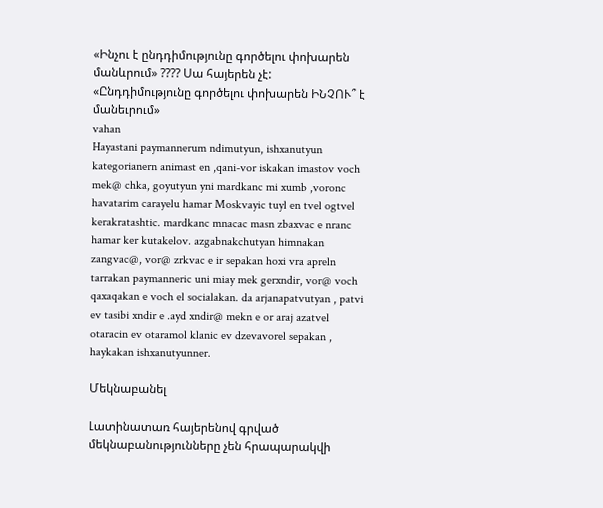«Ինչու է ընդդիմությունը գործելու փոխարեն մանևրում» ???? Սա հայերեն չէ: «Ընդդիմությունը գործելու փոխարեն ԻՆՉՈՒ՞ է մանեւրում»
vahan
Hayastani paymannerum ndimutyun, ishxanutyun kategorianern animast en ,qani-vor iskakan imastov voch mek@ chka, goyutyun yni mardkanc mi xumb ,voronc havatarim carayelu hamar Moskvayic tuyl en tvel ogtvel kerakratashtic. mardkanc mnacac masn zbaxvac e nranc hamar ker kutakelov. azgabnakchutyan himnakan zangvac@, vor@ zrkvac e ir sepakan hoxi vra apreln tarrakan paymanneric uni miay mek gerxndir, vor@ voch qaxaqakan e voch el socialakan. da arjanapatvutyan , patvi ev tasibi xndir e .ayd xndir@ mekn e or araj azatvel otaracin ev otaramol klanic ev dzevavorel sepakan , haykakan ishxanutyunner.

Մեկնաբանել

Լատինատառ հայերենով գրված մեկնաբանությունները չեն հրապարակվի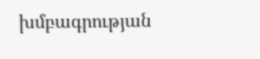խմբագրության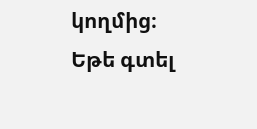կողմից։
Եթե գտել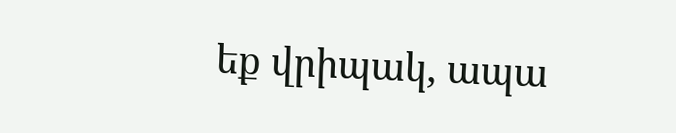եք վրիպակ, ապա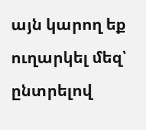այն կարող եք ուղարկել մեզ՝ ընտրելով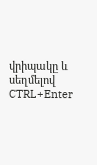վրիպակը և սեղմելով CTRL+Enter